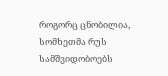როგორც ცნობილია, სომხეთმა რუს სამშვიდობოებს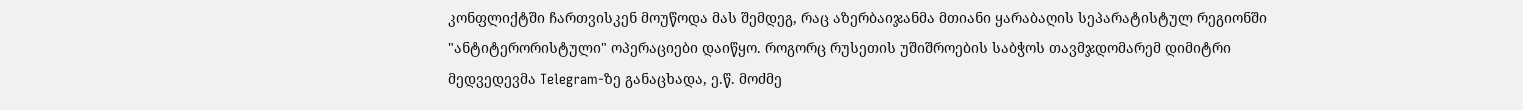კონფლიქტში ჩართვისკენ მოუწოდა მას შემდეგ, რაც აზერბაიჯანმა მთიანი ყარაბაღის სეპარატისტულ რეგიონში "ანტიტერორისტული" ოპერაციები დაიწყო. როგორც რუსეთის უშიშროების საბჭოს თავმჯდომარემ დიმიტრი მედვედევმა Telegram-ზე განაცხადა, ე.წ. მოძმე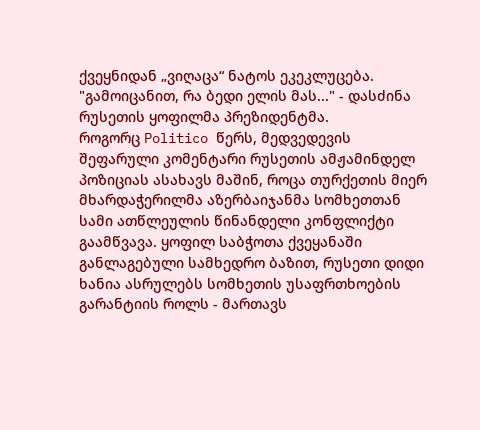ქვეყნიდან „ვიღაცა“ ნატოს ეკეკლუცება.
"გამოიცანით, რა ბედი ელის მას..." - დასძინა რუსეთის ყოფილმა პრეზიდენტმა.
როგორც Politico წერს, მედვედევის შეფარული კომენტარი რუსეთის ამჟამინდელ პოზიციას ასახავს მაშინ, როცა თურქეთის მიერ მხარდაჭერილმა აზერბაიჯანმა სომხეთთან სამი ათწლეულის წინანდელი კონფლიქტი გაამწვავა. ყოფილ საბჭოთა ქვეყანაში განლაგებული სამხედრო ბაზით, რუსეთი დიდი ხანია ასრულებს სომხეთის უსაფრთხოების გარანტიის როლს - მართავს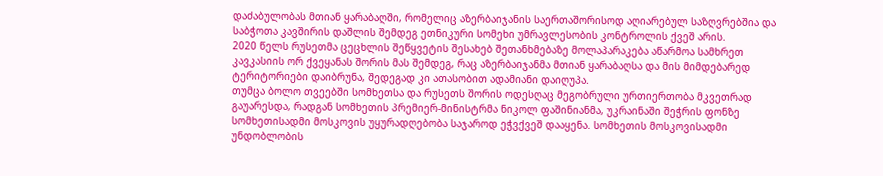დაძაბულობას მთიან ყარაბაღში, რომელიც აზერბაიჯანის საერთაშორისოდ აღიარებულ საზღვრებშია და საბჭოთა კავშირის დაშლის შემდეგ ეთნიკური სომეხი უმრავლესობის კონტროლის ქვეშ არის.
2020 წელს რუსეთმა ცეცხლის შეწყვეტის შესახებ შეთანხმებაზე მოლაპარაკება აწარმოა სამხრეთ კავკასიის ორ ქვეყანას შორის მას შემდეგ, რაც აზერბაიჯანმა მთიან ყარაბაღსა და მის მიმდებარედ ტერიტორიები დაიბრუნა, შედეგად კი ათასობით ადამიანი დაიღუპა.
თუმცა ბოლო თვეებში სომხეთსა და რუსეთს შორის ოდესღაც მეგობრული ურთიერთობა მკვეთრად გაუარესდა, რადგან სომხეთის პრემიერ-მინისტრმა ნიკოლ ფაშინიანმა, უკრაინაში შეჭრის ფონზე სომხეთისადმი მოსკოვის უყურადღებობა საჯაროდ ეჭვქვეშ დააყენა. სომხეთის მოსკოვისადმი უნდობლობის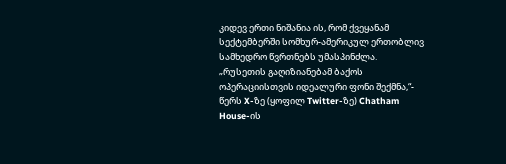კიდევ ერთი ნიშანია ის, რომ ქვეყანამ სექტემბერში სომხურ-ამერიკულ ერთობლივ სამხედრო წვრთნებს უმასპინძლა.
„რუსეთის გაღიზიანებამ ბაქოს ოპერაციისთვის იდეალური ფონი შექმნა,“- წერს X-ზე (ყოფილ Twitter-ზე) Chatham House-ის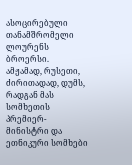ასოცირებული თანამშრომელი ლოურენს ბროერსი.
ამჟამად, რუსეთი, ძირითადად, დუმს, რადგან მას სომხეთის პრემიერ-მინისტრი და ეთნიკური სომხები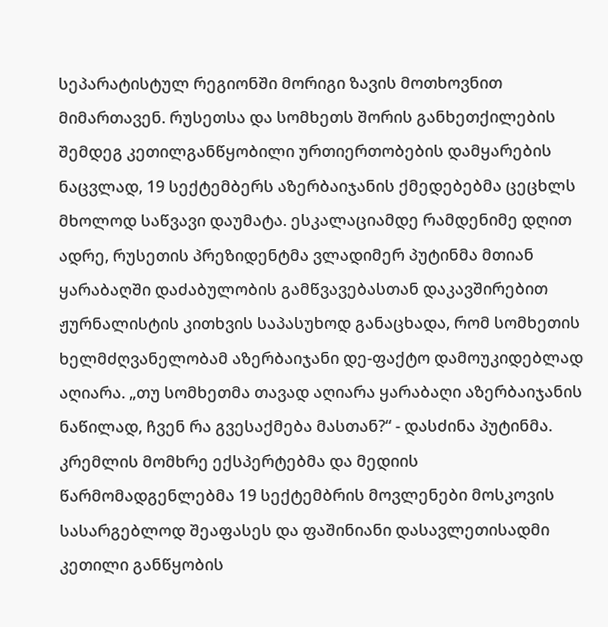სეპარატისტულ რეგიონში მორიგი ზავის მოთხოვნით მიმართავენ. რუსეთსა და სომხეთს შორის განხეთქილების შემდეგ კეთილგანწყობილი ურთიერთობების დამყარების ნაცვლად, 19 სექტემბერს აზერბაიჯანის ქმედებებმა ცეცხლს მხოლოდ საწვავი დაუმატა. ესკალაციამდე რამდენიმე დღით ადრე, რუსეთის პრეზიდენტმა ვლადიმერ პუტინმა მთიან ყარაბაღში დაძაბულობის გამწვავებასთან დაკავშირებით ჟურნალისტის კითხვის საპასუხოდ განაცხადა, რომ სომხეთის ხელმძღვანელობამ აზერბაიჯანი დე-ფაქტო დამოუკიდებლად აღიარა. „თუ სომხეთმა თავად აღიარა ყარაბაღი აზერბაიჯანის ნაწილად, ჩვენ რა გვესაქმება მასთან?“ - დასძინა პუტინმა.
კრემლის მომხრე ექსპერტებმა და მედიის წარმომადგენლებმა 19 სექტემბრის მოვლენები მოსკოვის სასარგებლოდ შეაფასეს და ფაშინიანი დასავლეთისადმი კეთილი განწყობის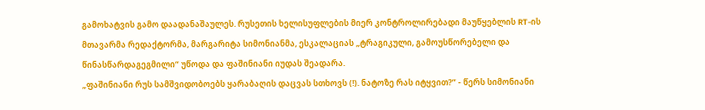გამოხატვის გამო დაადანაშაულეს. რუსეთის ხელისუფლების მიერ კონტროლირებადი მაუწყებლის RT-ის მთავარმა რედაქტორმა, მარგარიტა სიმონიანმა, ესკალაციას „ტრაგიკული, გამოუსწორებელი და წინასწარდაგეგმილი“ უწოდა და ფაშინიანი იუდას შეადარა.
„ფაშინიანი რუს სამშვიდობოებს ყარაბაღის დაცვას სთხოვს (!). ნატოზე რას იტყვით?” - წერს სიმონიანი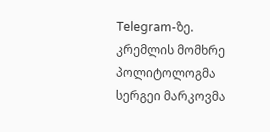Telegram-ზე.
კრემლის მომხრე პოლიტოლოგმა სერგეი მარკოვმა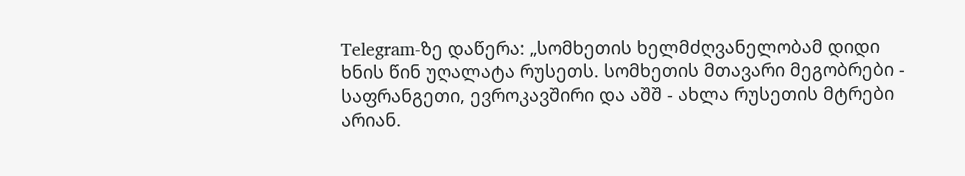Telegram-ზე დაწერა: „სომხეთის ხელმძღვანელობამ დიდი ხნის წინ უღალატა რუსეთს. სომხეთის მთავარი მეგობრები - საფრანგეთი, ევროკავშირი და აშშ - ახლა რუსეთის მტრები არიან.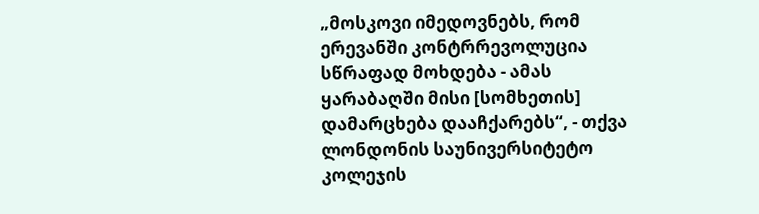„მოსკოვი იმედოვნებს, რომ ერევანში კონტრრევოლუცია სწრაფად მოხდება - ამას ყარაბაღში მისი [სომხეთის] დამარცხება დააჩქარებს“, - თქვა ლონდონის საუნივერსიტეტო კოლეჯის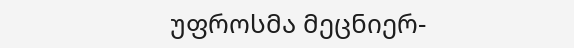უფროსმა მეცნიერ-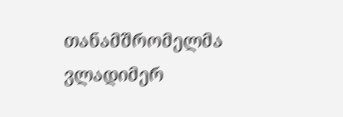თანამშრომელმა ვლადიმერ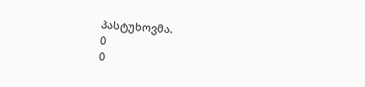პასტუხოვმა.
0
0